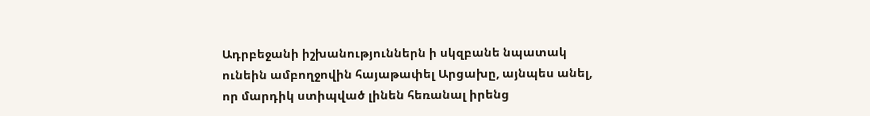Ադրբեջանի իշխանություններն ի սկզբանե նպատակ ունեին ամբողջովին հայաթափել Արցախը, այնպես անել, որ մարդիկ ստիպված լինեն հեռանալ իրենց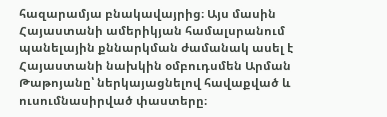հազարամյա բնակավայրից։ Այս մասին Հայաստանի ամերիկյան համալսրանում պանելային քննարկման ժամանակ ասել է Հայաստանի նախկին օմբուդսմեն Արման Թաթոյանը՝ ներկայացնելով հավաքված և ուսումնասիրված փաստերը։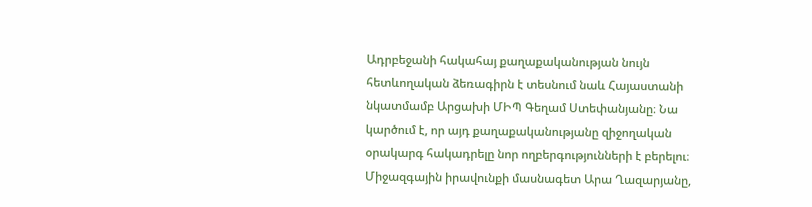Ադրբեջանի հակահայ քաղաքականության նույն հետևողական ձեռագիրն է տեսնում նաև Հայաստանի նկատմամբ Արցախի ՄԻՊ Գեղամ Ստեփանյանը։ Նա կարծում է, որ այդ քաղաքականությանը զիջողական օրակարգ հակադրելը նոր ողբերգությունների է բերելու։ Միջազգային իրավունքի մասնագետ Արա Ղազարյանը,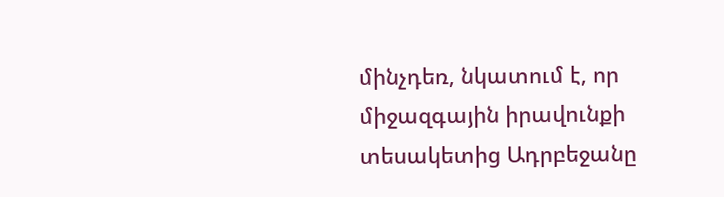մինչդեռ, նկատում է, որ միջազգային իրավունքի տեսակետից Ադրբեջանը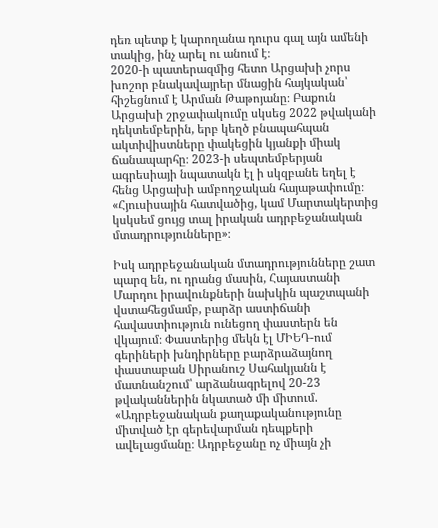դեռ պետք է կարողանա դուրս գալ այն ամենի տակից, ինչ արել ու անում է։
2020-ի պատերազմից հետո Արցախի չորս խոշոր բնակավայրեր մնացին հայկական՝ հիշեցնում է Արման Թաթոյանը։ Բաքուն Արցախի շրջափակումը սկսեց 2022 թվականի դեկտեմբերին, երբ կեղծ բնապահպան ակտիվիստները փակեցին կյանքի միակ ճանապարհը։ 2023-ի սեպտեմբերյան ագրեսիայի նպատակն էլ ի սկզբանե եղել է հենց Արցախի ամբողջական հայաթափումը։
«Հյուսիսային հատվածից, կամ Մարտակերտից կսկսեմ ցույց տալ իրական ադրբեջանական մտադրությունները»։

Իսկ ադրբեջանական մտադրությունները շատ պարզ են, ու դրանց մասին, Հայաստանի Մարդու իրավունքների նախկին պաշտպանի վստահեցմամբ, բարձր աստիճանի հավաստիություն ունեցող փաստերն են վկայում։ Փաստերից մեկն էլ ՄԻԵԴ-ում գերիների խնդիրները բարձրաձայնող փաստաբան Սիրանուշ Սահակյանն է մատնանշում՝ արձանագրելով 20-23 թվականներին նկատած մի միտում.
«Ադրբեջանական քաղաքականությունը միտված էր գերեվարման դեպքերի ավելացմանը։ Ադրբեջանը ոչ միայն չի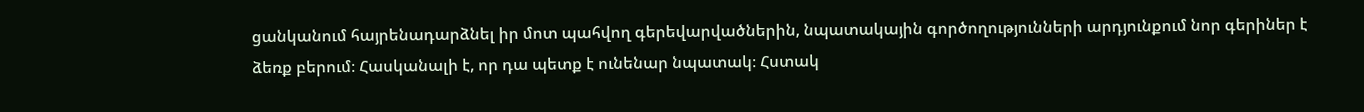ցանկանում հայրենադարձնել իր մոտ պահվող գերեվարվածներին, նպատակային գործողությունների արդյունքում նոր գերիներ է ձեռք բերում։ Հասկանալի է, որ դա պետք է ունենար նպատակ։ Հստակ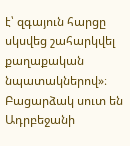է՝ զգայուն հարցը սկսվեց շահարկվել քաղաքական նպատակներով»։
Բացարձակ սուտ են Ադրբեջանի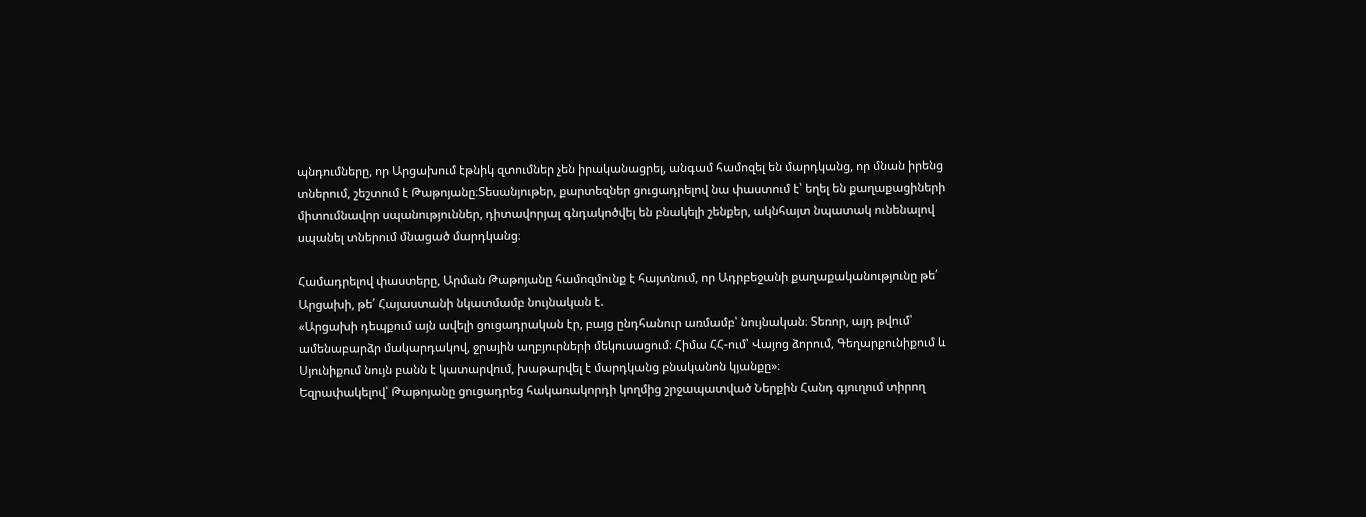պնդումները, որ Արցախում էթնիկ զտումներ չեն իրականացրել, անգամ համոզել են մարդկանց, որ մնան իրենց տներում, շեշտում է Թաթոյանը։Տեսանյութեր, քարտեզներ ցուցադրելով նա փաստում է՝ եղել են քաղաքացիների միտումնավոր սպանություններ, դիտավորյալ գնդակոծվել են բնակելի շենքեր, ակնհայտ նպատակ ունենալով սպանել տներում մնացած մարդկանց։

Համադրելով փաստերը, Արման Թաթոյանը համոզմունք է հայտնում, որ Ադրբեջանի քաղաքականությունը թե՛ Արցախի, թե՛ Հայաստանի նկատմամբ նույնական է.
«Արցախի դեպքում այն ավելի ցուցադրական էր, բայց ընդհանուր առմամբ՝ նույնական։ Տեռոր, այդ թվում՝ ամենաբարձր մակարդակով, ջրային աղբյուրների մեկուսացում։ Հիմա ՀՀ-ում՝ Վայոց ձորում, Գեղարքունիքում և Սյունիքում նույն բանն է կատարվում, խաթարվել է մարդկանց բնականոն կյանքը»։
Եզրափակելով՝ Թաթոյանը ցուցադրեց հակառակորդի կողմից շրջապատված Ներքին Հանդ գյուղում տիրող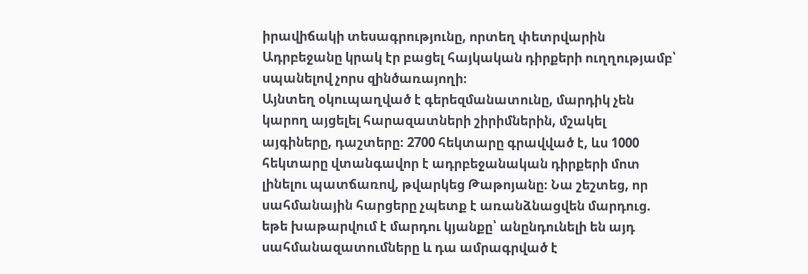իրավիճակի տեսագրությունը, որտեղ փետրվարին Ադրբեջանը կրակ էր բացել հայկական դիրքերի ուղղությամբ՝ սպանելով չորս զինծառայողի։
Այնտեղ օկուպաղված է գերեզմանատունը, մարդիկ չեն կարող այցելել հարազատների շիրիմներին, մշակել այգիները, դաշտերը։ 2700 հեկտարը գրավված է, ևս 1000 հեկտարը վտանգավոր է ադրբեջանական դիրքերի մոտ լինելու պատճառով, թվարկեց Թաթոյանը։ Նա շեշտեց, որ սահմանային հարցերը չպետք է առանձնացվեն մարդուց. եթե խաթարվում է մարդու կյանքը՝ անընդունելի են այդ սահմանազատումները և դա ամրագրված է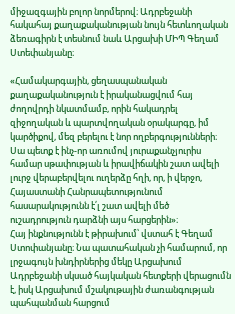միջազգային բոլոր նորմերով։ Ադրբեջանի հակահայ քաղաքականության նույն հետևողական ձեռագիրն է տեսնում նաև Արցախի ՄԻՊ Գեղամ Ստեփանյանը։

«Համակարգային, ցեղասպանական քաղաքականություն է իրականացվում հայ ժողովրդի նկատմամբ, որին հակադրել զիջողական և պարտվողական օրակարգը, իմ կարծիքով, մեզ բերելու է նոր ողբերգությունների։ Սա պետք է ինչ-որ առումով յուրաքանչյուրիս համար սթափության և իրավիճակին շատ ավելի լուրջ վերաբերվելու ուղերձը հղի, որ, ի վերջո, Հայաստանի Հանրապետությունում հասարակությունն է՛լ շատ ավելի մեծ ուշադրություն դարձնի այս հարցերին»։
Հայ ինքնությունն է թիրախում՝ վստահ է Գեղամ Ստոփանյանը։ Նա պատահական չի համարում, որ լրջագույն խնդիրներից մեկը Արցախում Ադրբեջանի սկսած հայկական հետքերի վերացումն է, իսկ Արցախում մշակութային ժառանգության պահպանման հարցում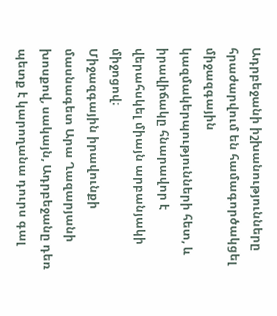Ադրբեջանի իշխանությունները հրաժարվում են համագործակցել միջազգային կազմակերպությունների հետ, և իրավիճակը հնարավոր է վերահսկել միայն արբանյակի միջոցով։
Միջազգային իրավունքի մասնագետ Արա Ղազարյանի խոսքով, սակայն, Ադրբեջանը դեռ պետք է կարողանա դուրս գալ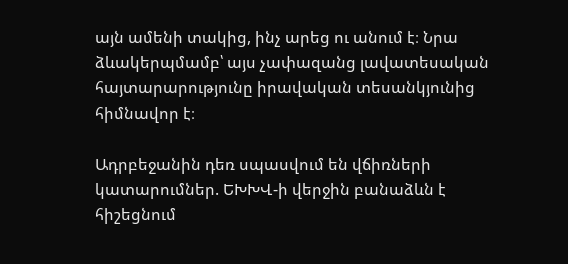այն ամենի տակից, ինչ արեց ու անում է։ Նրա ձևակերպմամբ՝ այս չափազանց լավատեսական հայտարարությունը իրավական տեսանկյունից հիմնավոր է։

Ադրբեջանին դեռ սպասվում են վճիռների կատարումներ. ԵԽԽՎ-ի վերջին բանաձևն է հիշեցնում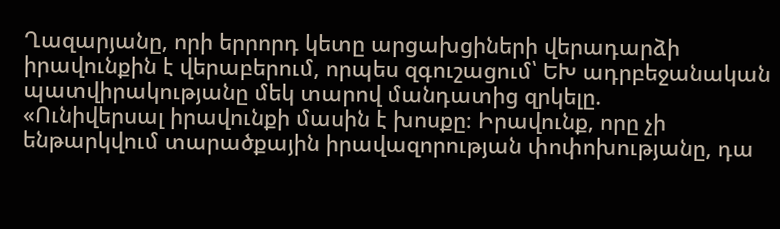Ղազարյանը, որի երրորդ կետը արցախցիների վերադարձի իրավունքին է վերաբերում, որպես զգուշացում՝ ԵԽ ադրբեջանական պատվիրակությանը մեկ տարով մանդատից զրկելը.
«Ունիվերսալ իրավունքի մասին է խոսքը։ Իրավունք, որը չի ենթարկվում տարածքային իրավազորության փոփոխությանը, դա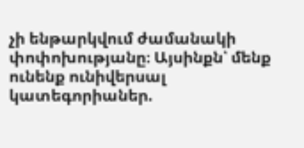չի ենթարկվում ժամանակի փոփոխությանը։ Այսինքն՝ մենք ունենք ունիվերսալ կատեգորիաներ.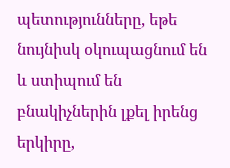պետությունները, եթե նույնիսկ օկուպացնում են և ստիպում են բնակիչներին լքել իրենց երկիրը,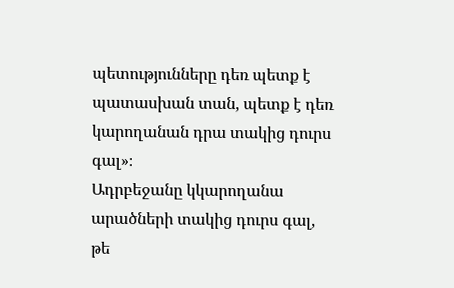պետությունները դեռ պետք է պատասխան տան, պետք է դեռ կարողանան դրա տակից դուրս գալ»։
Ադրբեջանը կկարողանա արածների տակից դուրս գալ, թե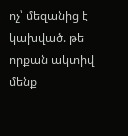ոչ՝ մեզանից է կախված. թե որքան ակտիվ մենք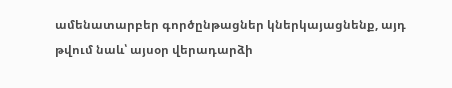ամենատարբեր գործընթացներ կներկայացնենք, այդ թվում նաև՝ այսօր վերադարձի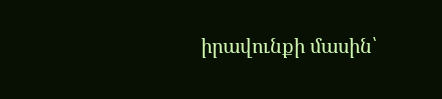իրավունքի մասին՝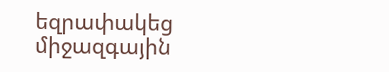եզրափակեց միջազգային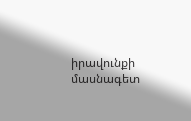իրավունքի մասնագետ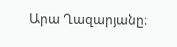Արա Ղազարյանը։